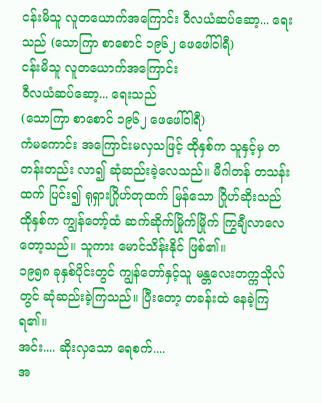ငန်းမိသူ လူတယောက်အကြောင်း ဝီလယံဆပ်ဆော့... ရေးသည် (သောကြာ စာစောင် ၁၉၆၂ ဖေဖေါ်ဝါရီ)
ငန်းမိသူ လူတယောက်အကြောင်း
ဝီလယံဆပ်ဆော့... ရေးသည်
(သောကြာ စာစောင် ၁၉၆၂ ဖေဖေါ်ဝါရီ)
ကံမကောင်း အကြောင်းမလှသဖြင့် ထိုနှစ်က သူနှင့်မှ တတန်းတည်း လာ၍ ဆုံဆည်းခဲ့လေသည်။ မီဂါတန် တသန်းထက် ပြင်း၍ ရုရှားဂြိုဟ်တုထက် မြန်သော ဂြိုဟ်ဆိုးသည် ထိုနှစ်က ကျွန်တော့်ထံ ဆက်ဆိုက်မြိုက်မြိုက် ကြွချီလာလေတော့သည်။ သူကား မောင်သိန်းနိုင် ဖြစ်၏။
၁၉၅၈ ခုနှစ်ပိုင်းတွင် ကျွန်တော်နှင့်သူ မန္တလေးတက္ကသိုလ်တွင် ဆုံဆည်းခဲ့ကြသည်။ ပြီးတော့ တခန်းထဲ နေခဲ့ကြရ၏။
အင်း.... ဆိုးလှသော ရေစက်....
အ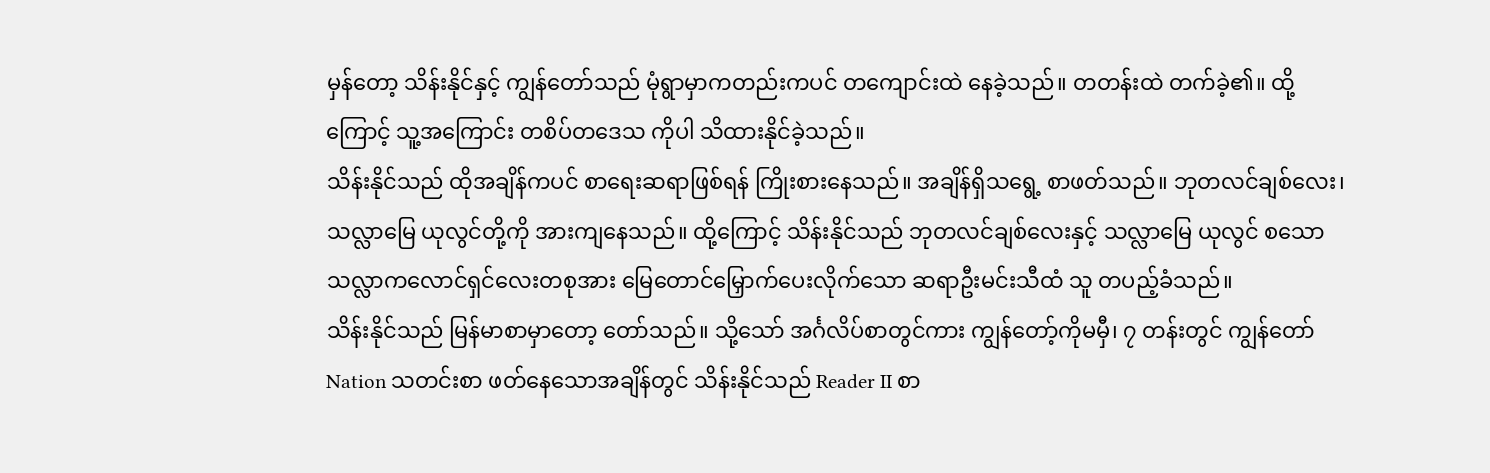မှန်တော့ သိန်းနိုင်နှင့် ကျွန်တော်သည် မုံရွာမှာကတည်းကပင် တကျောင်းထဲ နေခဲ့သည်။ တတန်းထဲ တက်ခဲ့၏။ ထို့ကြောင့် သူ့အကြောင်း တစိပ်တဒေသ ကိုပါ သိထားနိုင်ခဲ့သည်။
သိန်းနိုင်သည် ထိုအချိန်ကပင် စာရေးဆရာဖြစ်ရန် ကြိုးစားနေသည်။ အချိန်ရှိသရွေ့ စာဖတ်သည်။ ဘုတလင်ချစ်လေး၊ သလ္လာမြေ ယုလွင်တို့ကို အားကျနေသည်။ ထို့ကြောင့် သိန်းနိုင်သည် ဘုတလင်ချစ်လေးနှင့် သလ္လာမြေ ယုလွင် စသော သလ္လာကလောင်ရှင်လေးတစုအား မြေတောင်မြှောက်ပေးလိုက်သော ဆရာဦးမင်းသီထံ သူ တပည့်ခံသည်။
သိန်းနိုင်သည် မြန်မာစာမှာတော့ တော်သည်။ သို့သော် အင်္ဂလိပ်စာတွင်ကား ကျွန်တော့်ကိုမမှီ၊ ၇ တန်းတွင် ကျွန်တော် Nation သတင်းစာ ဖတ်နေသောအချိန်တွင် သိန်းနိုင်သည် Reader II စာ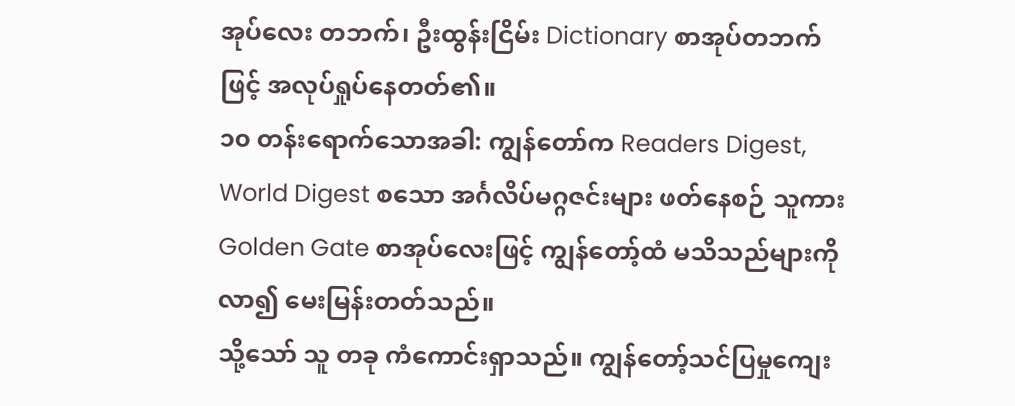အုပ်လေး တဘက်၊ ဦးထွန်းငြိမ်း Dictionary စာအုပ်တဘက်ဖြင့် အလုပ်ရှုပ်နေတတ်၏။
၁၀ တန်းရောက်သောအခါ: ကျွန်တော်က Readers Digest, World Digest စသော အင်္ဂလိပ်မဂ္ဂဇင်းများ ဖတ်နေစဉ် သူကား Golden Gate စာအုပ်လေးဖြင့် ကျွန်တော့်ထံ မသိသည်များကို လာ၍ မေးမြန်းတတ်သည်။
သို့သော် သူ တခု ကံကောင်းရှာသည်။ ကျွန်တော့်သင်ပြမှုကျေး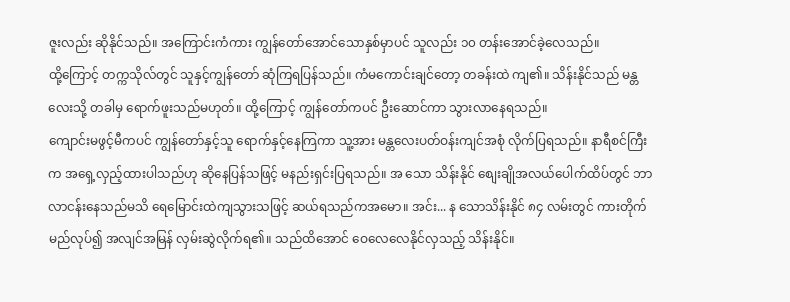ဇူးလည်း ဆိုနိုင်သည်။ အကြောင်းကံကား ကျွန်တော်အောင်သောနှစ်မှာပင် သူလည်း ၁၀ တန်းအောင်ခဲ့လေသည်။
ထို့ကြောင့် တက္ကသိုလ်တွင် သူနှင့်ကျွန်တော် ဆုံကြရပြန်သည်။ ကံမကောင်းချင်တော့ တခန်းထဲ ကျ၏။ သိန်းနိုင်သည် မန္တလေးသို့ တခါမှ ရောက်ဖူးသည်မဟုတ်။ ထို့ကြောင့် ကျွန်တော်ကပင် ဦးဆောင်ကာ သွားလာနေရသည်။
ကျောင်းမဖွင့်မီကပင် ကျွန်တော်နှင့်သူ ရောက်နှင့်နေကြကာ သူ့အား မန္တလေးပတ်ဝန်းကျင်အစုံ လိုက်ပြရသည်။ နာရီစင်ကြီးက အရှေ့လှည့်ထားပါသည်ဟု ဆိုနေပြန်သဖြင့် မနည်းရှင်းပြရသည်။ အ သော သိန်းနိုင် စျေးချိုအလယ်ပေါက်ထိပ်တွင် ဘာလာငန်းနေသည်မသိ ရေမြောင်းထဲကျသွားသဖြင့် ဆယ်ရသည်ကအမော။ အင်း... န သောသိန်းနိုင် ၈၄ လမ်းတွင် ကားတိုက်မည်လုပ်၍ အလျင်အမြန် လှမ်းဆွဲလိုက်ရ၏။ သည်ထိအောင် ဝေလေလေနိုင်လှသည့် သိန်းနိုင်။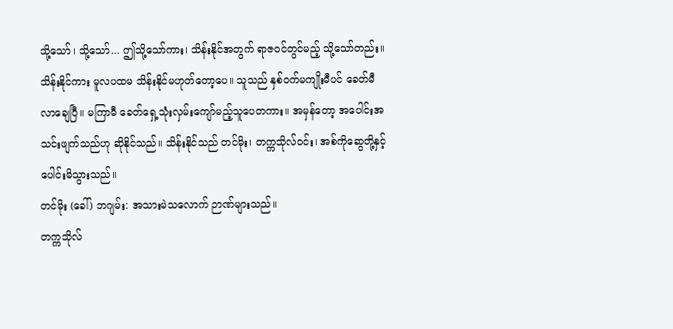သို့သော်၊ သို့သော်... ဤသို့သော်ကား၊ သိန်းနိုင်အတွက် ရာဇဝင်တွင်မည့် သို့သော်တည်း။
သိန်းနိုင်ကား မူလပထမ သိန်းနိုင်မဟုတ်တော့ပေ။ သူသည် နှစ်ဝက်မကျိုးမီပင် ခေတ်မီလာချေပြီ။ မကြာမီ ခေတ်ရှေ့သုံးလှမ်းကျော်မည့်သူပေတကား။ အမှန်တော့ အပေါင်းအသင်းဖျက်သည်ဟု ဆိုနိုင်သည်။ သိန်းနိုင်သည် တင်မိုး၊ တက္ကသိုလ်ဝင်း၊ အစ်ကိုဆွေတို့နှင့် ပေါင်းမိသွားသည်။
တင်မိုး (ခေါ်) ဘဂျမ်း: အသားမဲသလောက် ဉာဏ်များသည်။
တက္ကသိုလ်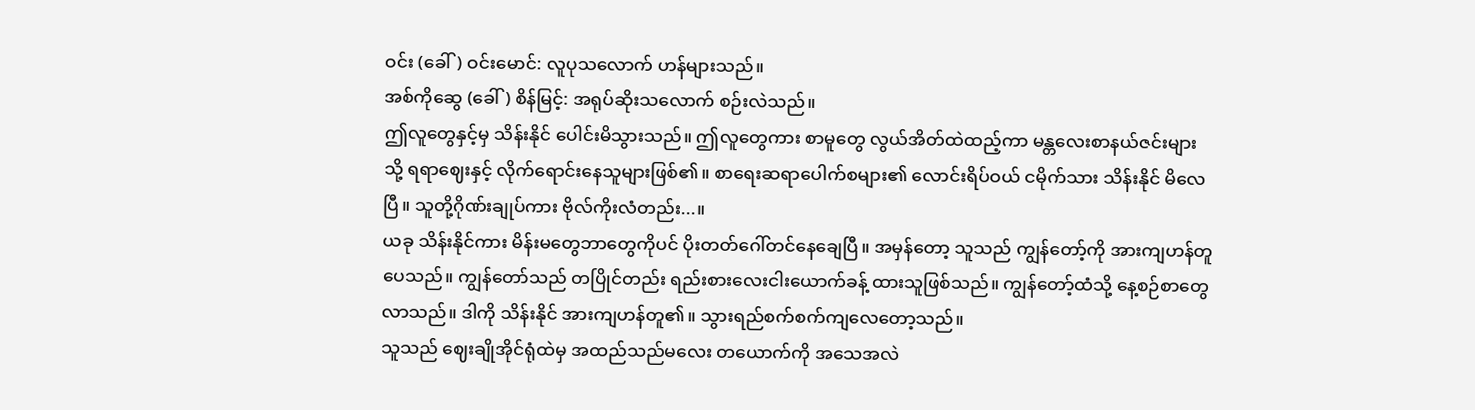ဝင်း (ခေါ်) ဝင်းမောင်: လူပုသလောက် ဟန်များသည်။
အစ်ကိုဆွေ (ခေါ်) စိန်မြင့်: အရုပ်ဆိုးသလောက် စဉ်းလဲသည်။
ဤလူတွေနှင့်မှ သိန်းနိုင် ပေါင်းမိသွားသည်။ ဤလူတွေကား စာမူတွေ လွယ်အိတ်ထဲထည့်ကာ မန္တလေးစာနယ်ဇင်းများသို့ ရရာဈေးနှင့် လိုက်ရောင်းနေသူများဖြစ်၏။ စာရေးဆရာပေါက်စများ၏ လောင်းရိပ်ဝယ် ငမိုက်သား သိန်းနိုင် မိလေပြီ။ သူတို့ဂိုဏ်းချုပ်ကား ဗိုလ်ကိုးလံတည်း...။
ယခု သိန်းနိုင်ကား မိန်းမတွေဘာတွေကိုပင် ပိုးတတ်ဂေါ်တင်နေချေပြီ။ အမှန်တော့ သူသည် ကျွန်တော့်ကို အားကျဟန်တူပေသည်။ ကျွန်တော်သည် တပြိုင်တည်း ရည်းစားလေးငါးယောက်ခန့် ထားသူဖြစ်သည်။ ကျွန်တော့်ထံသို့ နေ့စဉ်စာတွေလာသည်။ ဒါကို သိန်းနိုင် အားကျဟန်တူ၏။ သွားရည်စက်စက်ကျလေတော့သည်။
သူသည် ဈေးချိုအိုင်ရုံထဲမှ အထည်သည်မလေး တယောက်ကို အသေအလဲ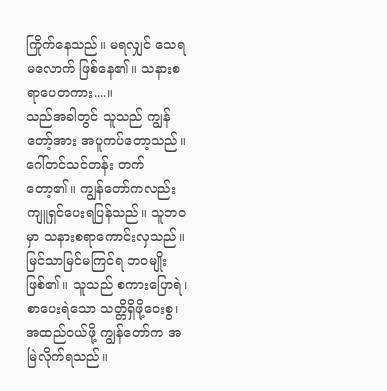ကြိုက်နေသည်။ မရလျှင် သေရမလောက် ဖြစ်နေ၏။ သနားစရာပေတကား....။
သည်အခါတွင် သူသည် ကျွန်တော့်အား အပူကပ်တော့သည်။ ဂေါ်တင်သင်တန်း တက်တော့၏။ ကျွန်တော်ကလည်း ကျူရှင်ပေးရပြန်သည်။ သူဘဝမှာ သနားစရာကောင်းလှသည်။ မြင်သာမြင်မကြင်ရ ဘဝမျိုးဖြစ်၏။ သူသည် စကားပြောရဲ၊ စာပေးရဲသော သတ္တိရှိဖို့ဝေးစွ၊ အထည်ဝယ်ဖို့ ကျွန်တော်က အမြဲလိုက်ရသည်။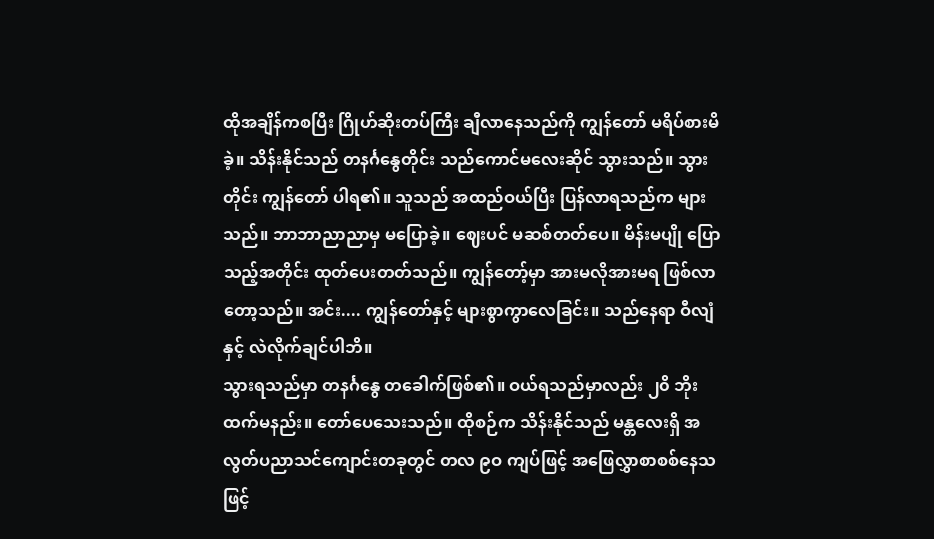ထိုအချိန်ကစပြီး ဂြိုဟ်ဆိုးတပ်ကြီး ချီလာနေသည်ကို ကျွန်တော် မရိပ်စားမိခဲ့။ သိန်းနိုင်သည် တနင်္ဂနွေတိုင်း သည်ကောင်မလေးဆိုင် သွားသည်။ သွားတိုင်း ကျွန်တော် ပါရ၏။ သူသည် အထည်ဝယ်ပြီး ပြန်လာရသည်က များသည်။ ဘာဘာညာညာမှ မပြောခဲ့။ ဈေးပင် မဆစ်တတ်ပေ။ မိန်းမပျို ပြောသည့်အတိုင်း ထုတ်ပေးတတ်သည်။ ကျွန်တော့်မှာ အားမလိုအားမရ ဖြစ်လာတော့သည်။ အင်း.... ကျွန်တော်နှင့် များစွာကွာလေခြင်း။ သည်နေရာ ဝီလျံနှင့် လဲလိုက်ချင်ပါဘိ။
သွားရသည်မှာ တနင်္ဂနွေ တခေါက်ဖြစ်၏။ ဝယ်ရသည်မှာလည်း ၂၀ိ ဘိုးထက်မနည်း။ တော်ပေသေးသည်။ ထိုစဉ်က သိန်းနိုင်သည် မန္တလေးရှိ အလွတ်ပညာသင်ကျောင်းတခုတွင် တလ ၉ဝ ကျပ်ဖြင့် အဖြေလွှာစာစစ်နေသဖြင့်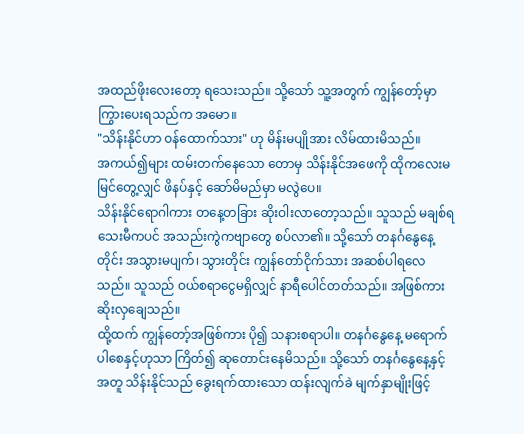အထည်ဖိုးလေးတော့ ရသေးသည်။ သို့သော် သူ့အတွက် ကျွန်တော့်မှာ ကြွားပေးရသည်က အမော။
"သိန်းနိုင်ဟာ ဝန်ထောက်သား" ဟု မိန်းမပျိုအား လိမ်ထားမိသည်။
အကယ်၍များ ထမ်းတက်နေသော တောမှ သိန်းနိုင်အဖေကို ထိုကလေးမ မြင်တွေ့လျှင် ဖိနပ်နှင့် ဆော်မိမည်မှာ မလွဲပေ။
သိန်းနိုင်ရောဂါကား တနေ့တခြား ဆိုးဝါးလာတော့သည်။ သူသည် မချစ်ရသေးမီကပင် အသည်းကွဲကဗျာတွေ စပ်လာ၏။ သို့သော် တနင်္ဂနွေနေ့တိုင်း အသွားမပျက်၊ သွားတိုင်း ကျွန်တော်ငိုက်သား အဆစ်ပါရလေသည်။ သူသည် ဝယ်စရာငွေမရှိလျှင် နာရီပေါင်တတ်သည်။ အဖြစ်ကား ဆိုးလှချေသည်။
ထို့ထက် ကျွန်တော့်အဖြစ်ကား ပို၍ သနားစရာပါ။ တနင်္ဂနွေနေ့ မရောက်ပါစေနှင့်ဟုသာ ကြိတ်၍ ဆုတောင်းနေမိသည်။ သို့သော် တနင်္ဂနွေနေ့နှင့်အတူ သိန်းနိုင်သည် ခွေးရက်ထားသော ထန်းလျက်ခဲ မျက်နှာမျိုးဖြင့်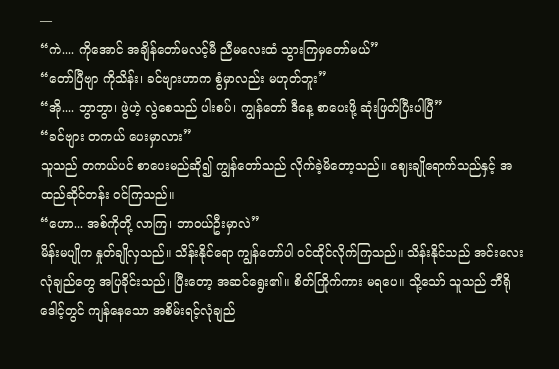—
“ကဲ.... ကိုအောင် အချိန်တော်မလင့်မီ ညီမလေးထံ သွားကြမှတော်မယ်”
“တော်ပြီဗျာ ကိုသိန်း၊ ခင်ဗျားဟာက စွံမှာလည်း မဟုတ်ဘူး”
“အို.... ဘွာဘွာ၊ ဖွဲဟဲ့ လွဲစေသည် ပါးစပ်၊ ကျွန်တော် ဒီနေ့ စာပေးဖို့ ဆုံးဖြတ်ပြီးပါပြီ”
“ခင်ဗျား တကယ် ပေးမှာလား”
သူသည် တကယ်ပင် စာပေးမည်ဆို၍ ကျွန်တော်သည် လိုက်ခဲ့မိတော့သည်။ ဈေးချိုရောက်သည်နှင့် အထည်ဆိုင်တန်း ဝင်ကြသည်။
“ဟော... အစ်ကိုတို့ လာကြ၊ ဘာဝယ်ဦးမှာလဲ”
မိန်းမပျိုက နှုတ်ချိုလှသည်။ သိန်းနိုင်ရော ကျွန်တော်ပါ ဝင်ထိုင်လိုက်ကြသည်။ သိန်းနိုင်သည် အင်းလေးလုံချည်တွေ အပြခိုင်းသည်၊ ပြီးတော့ အဆင်ရွေး၏။ စိတ်ကြိုက်ကား မရပေ။ သို့သော် သူသည် ဘီရိုဒေါင့်တွင် ကျန်နေသော အစိမ်းရင့်လုံချည်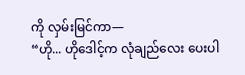ကို လှမ်းမြင်ကာ—
“ဟို... ဟိုဒေါင့်က လုံချည်လေး ပေးပါ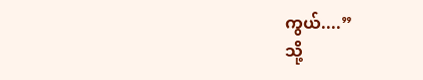ကွယ်....”
သို့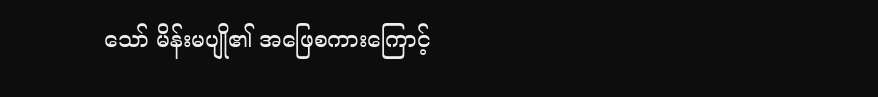သော် မိန်းမပျို၏ အဖြေစကားကြောင့်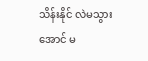သိန်းနိုင် လဲမသွားအောင် မ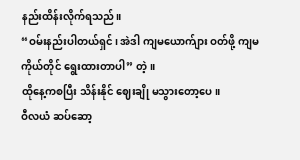နည်းထိန်းလိုက်ရသည်။
“ဝမ်းနည်းပါတယ်ရှင်၊ အဲဒါ ကျမယောက်ျား ဝတ်ဖို့ ကျမကိုယ်တိုင် ရွေးထားတာပါ” တဲ့။
ထိုနေ့ကစပြီး သိန်းနိုင် ဈေးချို မသွားတော့ပေ။
ဝီလယံ ဆပ်ဆော့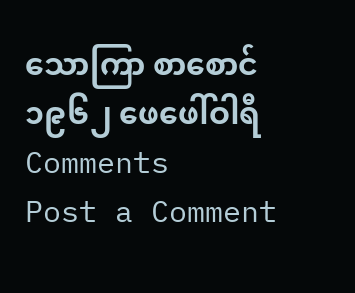သောကြာ စာစောင် ၁၉၆၂ ဖေဖေါ်ဝါရီ
Comments
Post a Comment